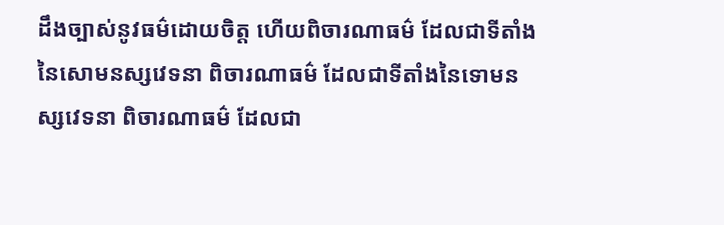ដឹងច្បាស់នូវធម៌ដោយចិត្ត ហើយពិចារណាធម៌ ដែលជាទីតាំងនៃសោមនស្សវេទនា ពិចារណាធម៌ ដែលជាទីតាំងនៃទោមនស្សវេទនា ពិចារណាធម៌ ដែលជា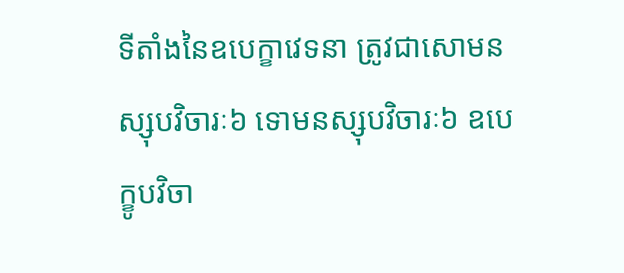ទីតាំងនៃឧបេក្ខាវេទនា ត្រូវជាសោមនស្សុបវិចារៈ៦ ទោមនស្សុបវិចារៈ៦ ឧបេក្ខូបវិចា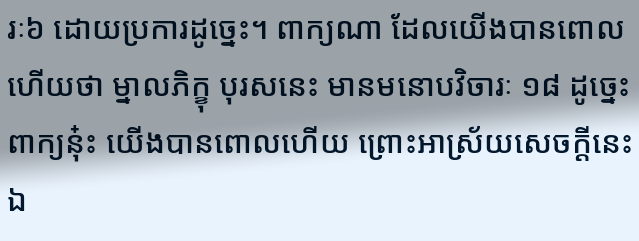រៈ៦ ដោយប្រការដូច្នេះ។ ពាក្យណា ដែលយើងបានពោលហើយថា ម្នាលភិក្ខុ បុរសនេះ មានមនោបវិចារៈ ១៨ ដូច្នេះ ពាក្យនុ៎ះ យើងបានពោលហើយ ព្រោះអាស្រ័យសេចក្តីនេះឯ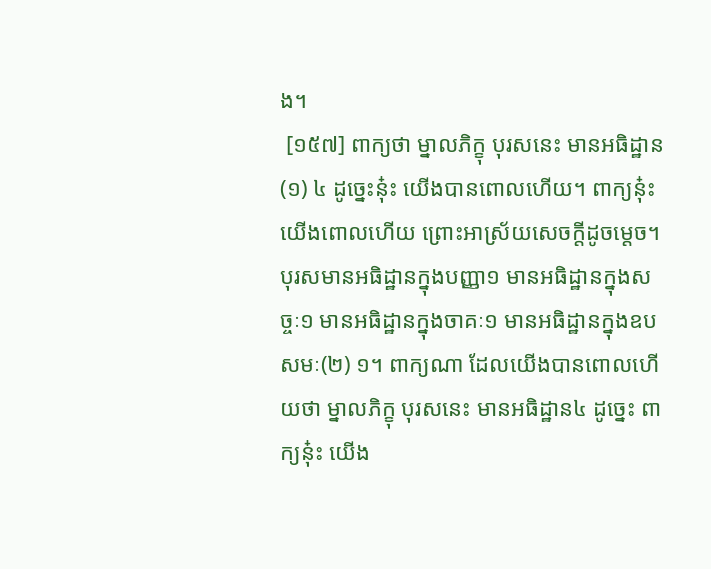ង។
 [១៥៧] ពាក្យថា ម្នាលភិក្ខុ បុរសនេះ មានអធិដ្ឋាន(១) ៤ ដូច្នេះនុ៎ះ យើងបានពោលហើយ។ ពាក្យនុ៎ះ យើងពោលហើយ ព្រោះអាស្រ័យសេចក្តីដូចម្តេច។ បុរសមានអធិដ្ឋានក្នុងបញ្ញា១ មានអធិដ្ឋានក្នុងសច្ចៈ១ មានអធិដ្ឋានក្នុងចាគៈ១ មានអធិដ្ឋានក្នុងឧបសមៈ(២) ១។ ពាក្យណា ដែលយើងបានពោលហើយថា ម្នាលភិក្ខុ បុរសនេះ មានអធិដ្ឋាន៤ ដូច្នេះ ពាក្យនុ៎ះ យើង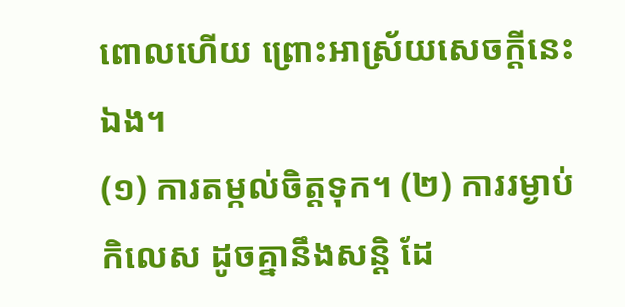ពោលហើយ ព្រោះអាស្រ័យសេចក្តីនេះឯង។
(១) ការតម្កល់ចិត្តទុក។ (២) ការរម្ងាប់កិលេស ដូចគ្នានឹងសន្តិ ដែ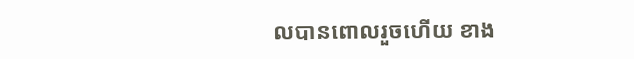លបានពោលរួចហើយ ខាង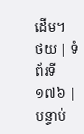ដើម។
ថយ | ទំព័រទី ១៧៦ | បន្ទាប់